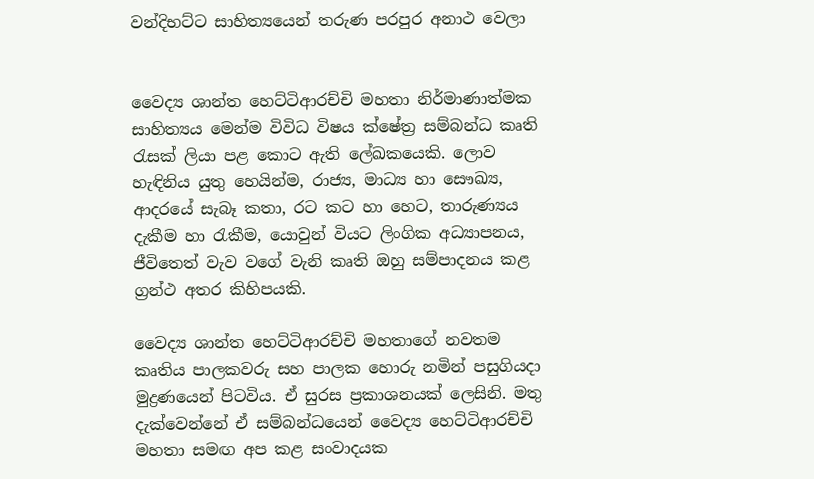වන්දිභට්ට සාහිත්‍යයෙන් තරුණ පරපුර අනාථ වෙලා


වෛද්‍ය ශාන්ත හෙට්ටිආරච්චි මහතා නිර්මාණාත්මක සාහිත්‍යය මෙන්ම විවිධ විෂය ක්ෂේත්‍ර සම්බන්ධ කෘති රැසක් ලියා පළ කොට ඇති ලේඛකයෙකි. ලොව හැඳිනිය යුතු හෙයින්ම, රාජ්‍ය, මාධ්‍ය හා සෞඛ්‍ය, ආදරයේ සැබෑ කතා, රට කට හා හෙට, තාරුණ්‍යය දැකීම හා රැකීම, යොවුන් වියට ලිංගික අධ්‍යාපනය, ජීවිතෙත් වැව වගේ වැනි කෘති ඔහු සම්පාදනය කළ ග්‍රන්ථ අතර කිහිපයකි.

වෛද්‍ය ශාන්ත හෙට්ටිආරච්චි මහතාගේ නවතම කෘතිය පාලකවරු සහ පාලක හොරු නමින් පසුගියදා මුද්‍රණයෙන් පිටවිය. ඒ සුරස ප්‍රකාශනයක් ලෙසිනි. මතු දැක්වෙන්නේ ඒ සම්බන්ධයෙන් වෛද්‍ය හෙට්ටිආරච්චි මහතා සමඟ අප කළ සංවාදයක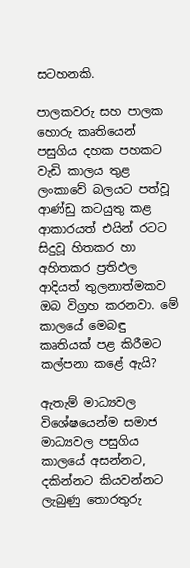සටහනකි.

පාලකවරු සහ පාලක හොරු කෘතියෙන් පසුගිය දහක පහකට වැඩි කාලය තුළ ලංකාවේ බලයට පත්වූ ආණ්ඩු කටයුතු කළ ආකාරයත් එයින් රටට සිදුවූ හිතකර හා අහිතකර ප්‍රතිඵල ආදියත් තුලනාත්මකව ඔබ විග්‍රහ කරනවා. මේ කාලයේ මෙබඳු කෘතියක් පළ කිරීමට කල්පනා කළේ ඇයි?

ඇතැම් මාධ්‍යවල විශේෂයෙන්ම සමාජ මාධ්‍යවල පසුගිය කාලයේ අසන්නට, දකින්නට කියවන්නට ලැබුණු තොරතුරු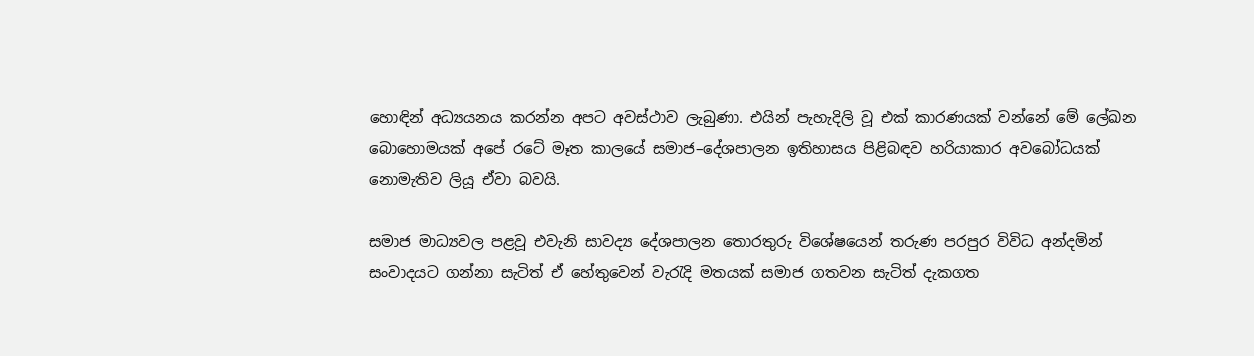හොඳින් අධ්‍යයනය කරන්න අපට අවස්ථාව ලැබුණා. එයින් පැහැදිලි වූ එක් කාරණයක් වන්නේ මේ ලේඛන බොහොමයක් අපේ රටේ මෑත කාලයේ සමාජ–දේශපාලන ඉතිහාසය පිළිබඳව හරියාකාර අවබෝධයක් නොමැතිව ලියූ ඒවා බවයි.

සමාජ මාධ්‍යවල පළවූ එවැනි සාවද්‍ය දේශපාලන තොරතුරු විශේෂයෙන් තරුණ පරපුර විවිධ අන්දමින් සංවාදයට ගන්නා සැටිත් ඒ හේතුවෙන් වැරැදි මතයක් සමාජ ගතවන සැටිත් දැකගත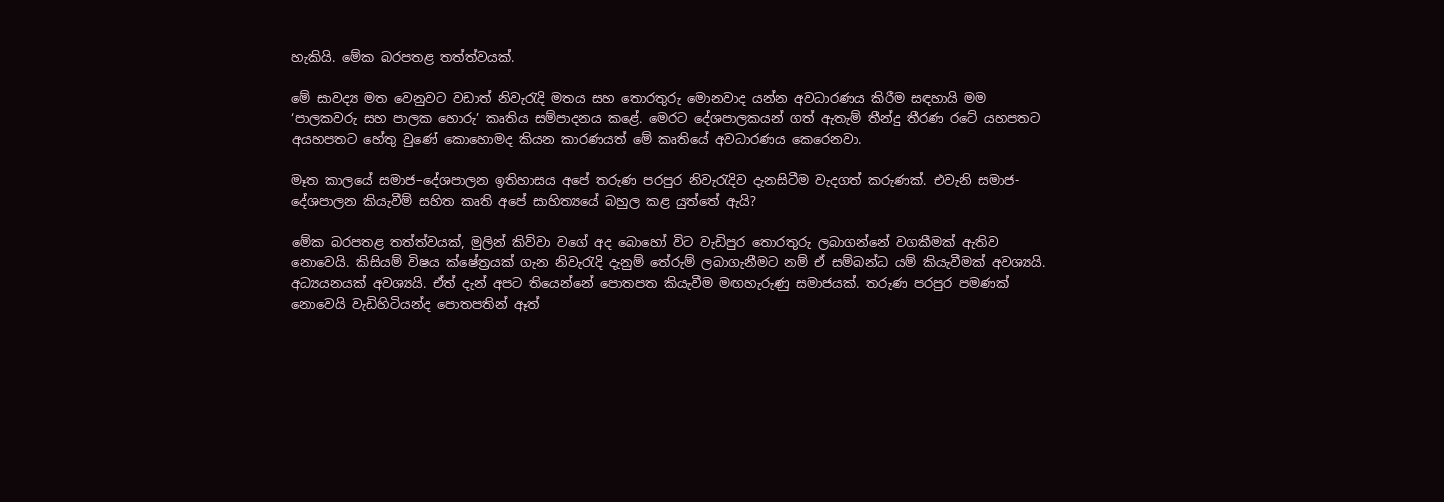හැකියි. මේක බරපතළ තත්ත්වයක්.

මේ සාවද්‍ය මත වෙනුවට වඩාත් නිවැරැදි මතය සහ තොරතුරු මොනවාද යන්න අවධාරණය කිරීම සඳහායි මම ‘පාලකවරු සහ පාලක හොරු’ කෘතිය සම්පාදනය කළේ. මෙරට දේශපාලකයන් ගත් ඇතැම් තීන්දු තීරණ රටේ යහපතට අයහපතට හේතු වුණේ කොහොමද කියන කාරණයත් මේ කෘතියේ අවධාරණය කෙරෙනවා.

මෑත කාලයේ සමාජ–දේශපාලන ඉතිහාසය අපේ තරුණ පරපුර නිවැරැදිව දැනසිටීම වැදගත් කරුණක්. එවැනි සමාජ-දේශපාලන කියැවීම් සහිත කෘති අපේ සාහිත්‍යයේ බහුල කළ යුත්තේ ඇයි?

මේක බරපතළ තත්ත්වයක්, මුලින් කිව්වා වගේ අද බොහෝ විට වැඩිපුර තොරතුරු ලබාගන්නේ වගකීමක් ඇතිව නොවෙයි. කිසියම් විෂය ක්ෂේත්‍රයක් ගැන නිවැරැදි දැනුම් තේරුම් ලබාගැනීමට නම් ඒ සම්බන්ධ යම් කියැවීමක් අවශ්‍යයි. අධ්‍යයනයක් අවශ්‍යයි. ඒත් දැන් අපට තියෙන්නේ පොතපත කියැවීම මඟහැරුණු සමාජයක්. තරුණ පරපුර පමණක් නොවෙයි වැඩිහිටියන්ද පොතපතින් ඈත්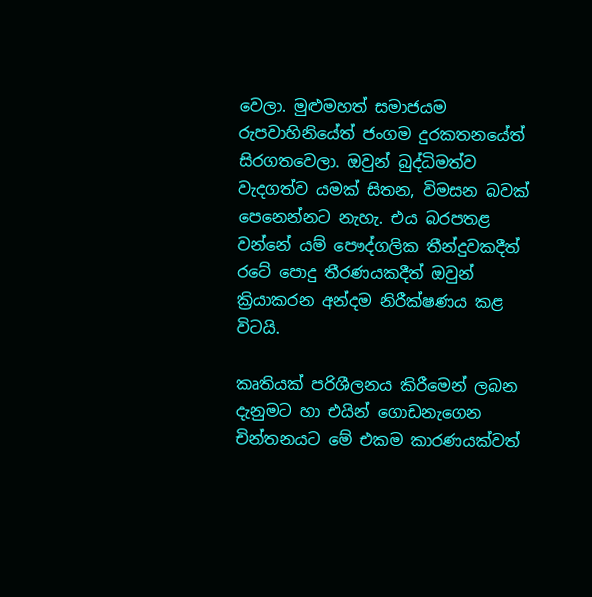වෙලා. මුළුමහත් සමාජයම රුපවාහිනියේත් ජංගම දුරකතනයේත් සිරගතවෙලා. ඔවුන් බුද්ධිමත්ව වැදගත්ව යමක් සිතන, විමසන බවක් පෙනෙන්නට නැහැ. එය බරපතළ වන්නේ යම් පෞද්ගලික තීන්දුවකදීත් රටේ පොදු තීරණයකදීත් ඔවුන් ක්‍රියාකරන අන්දම නිරීක්ෂණය කළ විටයි.

කෘතියක් පරිශීලනය කිරීමෙන් ලබන දැනුමට හා එයින් ගොඩනැගෙන චින්තනයට මේ එකම කාරණයක්වත්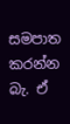සමපාත කරන්න බැ. ඒ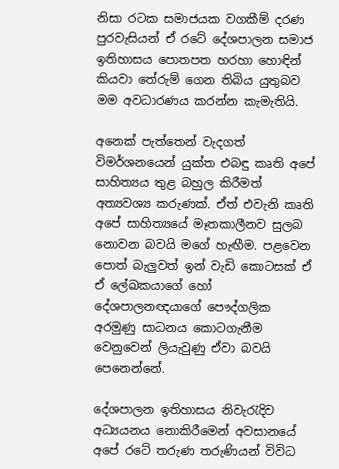නිසා රටක සමාජයක වගකීම් දරණ පුරවැසියන් ඒ රටේ දේශපාලන සමාජ ඉතිහාසය පොතපත හරහා හොඳින් කියවා තේරුම් ගෙන තිබිය යුතුබව මම අවධාරණය කරන්න කැමැතියි.

අනෙක් පැත්තෙන් වැදගත් විමර්ශනයෙන් යුක්ත එබඳු කෘති අපේ සාහිත්‍යය තුළ බහුල කිරීමත් අත්‍යවශ්‍ය කරුණක්. ඒත් එවැනි කෘති අපේ සාහිත්‍යයේ මෑතකාලීනව සුලබ නොවන බවයි මගේ හැඟීම. පළවෙන පොත් බැලුවත් ඉන් වැඩි කොටසක් ඒ ඒ ලේඛකයාගේ හෝ දේශපාලනඥයාගේ පෞද්ගලික අරමුණු සාධනය කොටගැනීම වෙනුවෙන් ලියැවුණු ඒවා බවයි පෙනෙන්නේ.

දේශපාලන ඉතිහාසය නිවැරැදිව අධ්‍යයනය නොකිරීමෙන් අවසානයේ අපේ රටේ තරුණ තරුණියන් විවිධ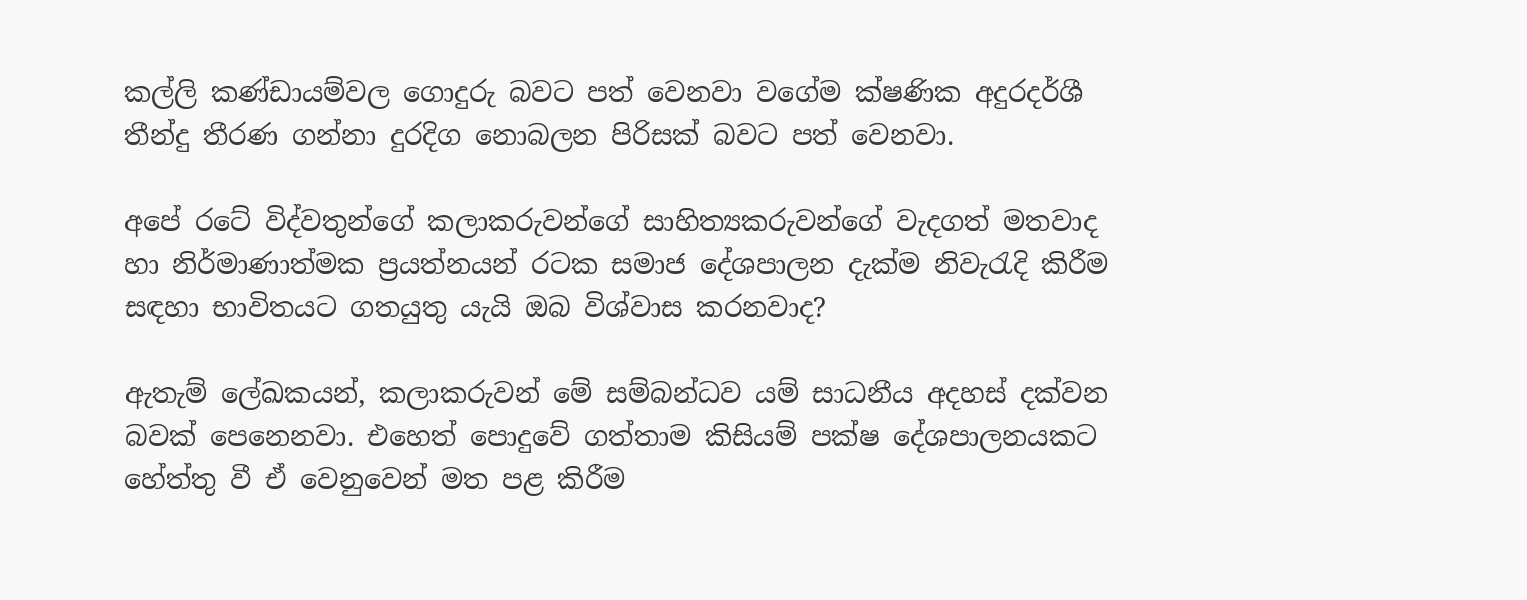කල්ලි කණ්ඩායම්වල ගොදුරු බවට පත් වෙනවා වගේම ක්ෂණික අදුරදර්ශී තීන්දු තීරණ ගන්නා දුරදිග නොබලන පිරිසක් බවට පත් වෙනවා.

අපේ රටේ විද්වතුන්ගේ කලාකරුවන්ගේ සාහිත්‍යකරුවන්ගේ වැදගත් මතවාද හා නිර්මාණාත්මක ප්‍රයත්නයන් රටක සමාජ දේශපාලන දැක්ම නිවැරැදි කිරීම සඳහා භාවිතයට ගතයුතු යැයි ඔබ විශ්වාස කරනවාද?

ඇතැම් ලේඛකයන්, කලාකරුවන් මේ සම්බන්ධව යම් සාධනීය අදහස් දක්වන බවක් පෙනෙනවා. එහෙත් පොදුවේ ගත්තාම කිසියම් පක්ෂ දේශපාලනයකට හේත්තු වී ඒ වෙනුවෙන් මත පළ කිරීම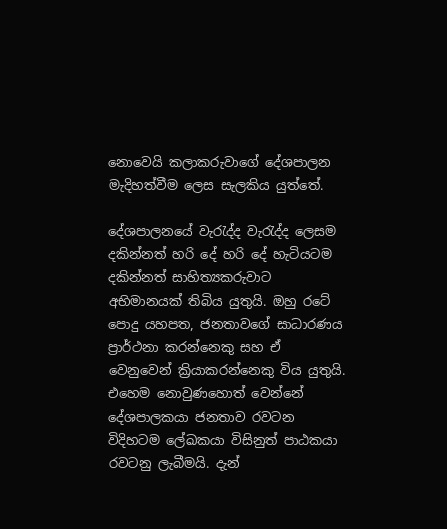නොවෙයි කලාකරුවාගේ දේශපාලන මැදිහත්වීම ලෙස සැලකිය යුත්තේ.

දේශපාලනයේ වැරැද්ද වැරැද්ද ලෙසම දකින්නත් හරි දේ හරි දේ හැටියටම දකින්නත් සාහිත්‍යකරුවාට අභිමානයක් තිබිය යුතුයි. ඔහු රටේ පොදු යහපත, ජනතාවගේ සාධාරණය ප්‍රාර්ථනා කරන්නෙකු සහ ඒ වෙනුවෙන් ක්‍රියාකරන්නෙකු විය යුතුයි. එහෙම නොවුණහොත් වෙන්නේ දේශපාලකයා ජනතාව රවටන විදිහටම ලේඛකයා විසිනුත් පාඨකයා රවටනු ලැබීමයි. දැන්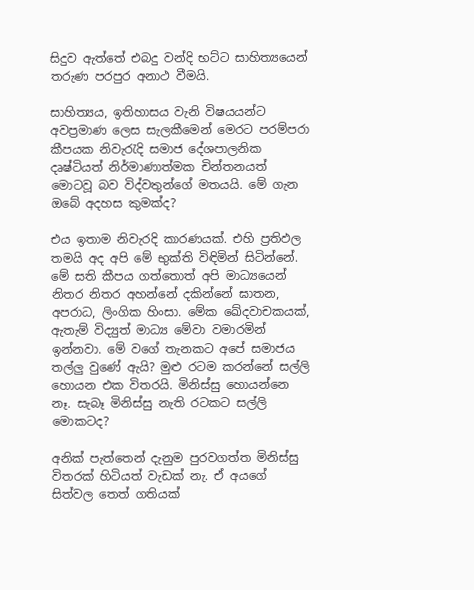සිදුව ඇත්තේ එබදු වන්දි භට්ට සාහිත්‍යයෙන් තරුණ පරපුර අනාථ වීමයි.

සාහිත්‍යය, ඉතිහාසය වැනි විෂයයන්ට අවප්‍රමාණ ලෙස සැලකීමෙන් මෙරට පරම්පරා කීපයක නිවැරැදි සමාජ දේශපාලනික දෘෂ්ටියත් නිර්මාණාත්මක චින්තනයත් මොටවූ බව විද්වතුන්ගේ මතයයි. මේ ගැන ඔබේ අදහස කුමක්ද?

එය ඉතාම නිවැරදි කාරණයක්. එහි ප්‍රතිඵල තමයි අද අපි මේ භුක්ති විඳිමින් සිටින්නේ. මේ සති කීපය ගත්තොත් අපි මාධ්‍යයෙන් නිතර නිතර අහන්නේ දකින්නේ ඝාතන, අපරාධ, ලිංගික හිංසා. මේක ඛේදවාචකයක්, ඇතැම් විද්‍යුත් මාධ්‍ය මේවා වමාරමින් ඉන්නවා. මේ වගේ තැනකට අපේ සමාජය තල්ලු වුණේ ඇයි? මුළු රටම කරන්නේ සල්ලි හොයන එක විතරයි. මිනිස්සු හොයන්නෙ නෑ. සැබෑ මිනිස්සු නැති රටකට සල්ලි මොකටද?

අනික් පැත්තෙන් දැනුම පුරවගත්ත මිනිස්සු විතරක් හිටියත් වැඩක් නැ. ඒ අයගේ සිත්වල තෙත් ගතියක්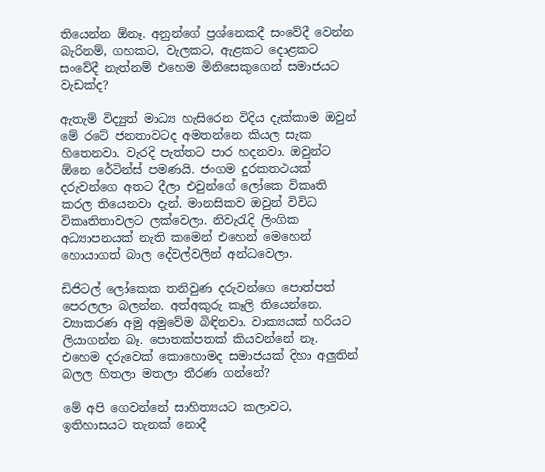තියෙන්න ඕනෑ. අනුන්ගේ ප්‍රශ්නෙකදී සංවේදී වෙන්න බැරිනම්, ගහකට, වැලකට, ඇළකට දොළකට සංවේදී නැත්නම් එහෙම මිනිසෙකුගෙන් සමාජයට වැඩක්ද?

ඇතැම් විද්‍යුත් මාධ්‍ය හැසිරෙන විදිය දැක්කාම ඔවුන් මේ රටේ ජනතාවටද අමතන්නෙ කියල සැක හිතෙනවා. වැරදි පැත්තට පාර හදනවා. ඔවුන්ට ඕනෙ රේටින්ස් පමණයි. ජංගම දුරකතථයක් දරුවන්ගෙ අතට දීලා එවුන්ගේ ලෝකෙ විකෘති කරල තියෙනවා දැන්. මානසිකව ඔවුන් විවිධ විකෘතිතාවලට ලක්වෙලා. නිවැරැදි ලිංගික අධ්‍යාපනයක් නැති කමෙන් එහෙන් මෙහෙන් හොයාගත් බාල දේවල්වලින් අන්ධවෙලා.

ඩිජිටල් ලෝකෙක තනිවුණ දරුවන්ගෙ පොත්පත් පෙරලලා බලන්න. අත්අකුරු කෑලි තියෙන්නෙ. ව්‍යාකරණ අමු අමුවේම බිඳිනවා. වාක්‍යයක් හරියට ලියාගන්න බෑ. පොතක්පතක් කියවන්නේ නෑ. එහෙම දරුවෙක් කොහොමද සමාජයක් දිහා අලුතින් බලල හිතලා මතලා තීරණ ගන්නේ?

මේ අපි ගෙවන්නේ සාහිත්‍යයට කලාවට, ඉතිහාසයට තැනක් නොදී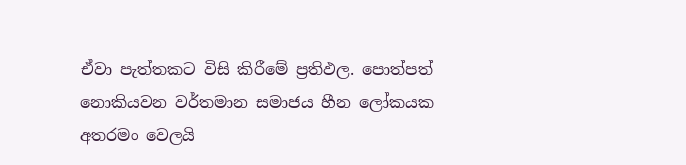ඒවා පැත්තකට විසි කිරීමේ ප්‍රතිඵල. පොත්පත් නොකියවන වර්තමාන සමාජය හීන ලෝකයක අතරමං වෙලයි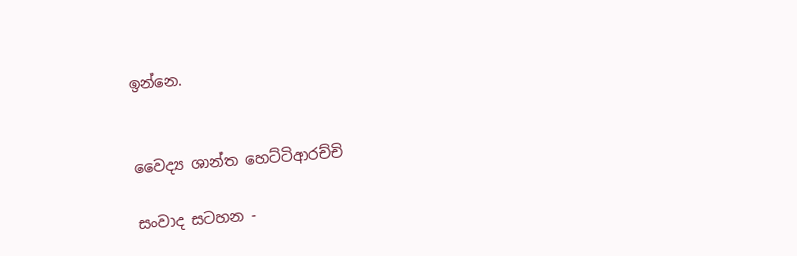ඉන්නෙ.


වෛද්‍ය ශාන්ත හෙට්ටිආරච්චි

සංවාද සටහන -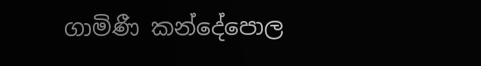ගාමිණී කන්දේපොල